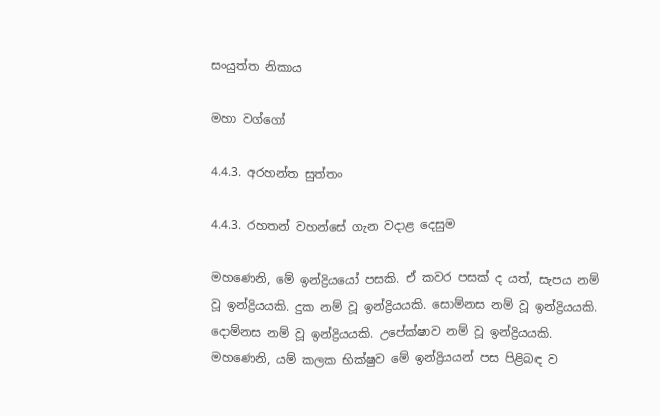සංයුත්ත නිකාය

මහා වග්ගෝ

4.4.3. අරහන්ත සුත්තං

4.4.3. රහතන් වහන්සේ ගැන වදාළ දෙසුම

මහණෙනි, මේ ඉන්ද්‍රියයෝ පසකි. ඒ කවර පසක් ද යත්, සැපය නම් වූ ඉන්ද්‍රියයකි. දුක නම් වූ ඉන්ද්‍රියයකි. සොම්නස නම් වූ ඉන්ද්‍රියයකි. දොම්නස නම් වූ ඉන්ද්‍රියයකි. උපේක්ෂාව නම් වූ ඉන්ද්‍රියයකි. මහණෙනි, යම් කලක භික්ෂුව මේ ඉන්ද්‍රියයන් පස පිළිබඳ ව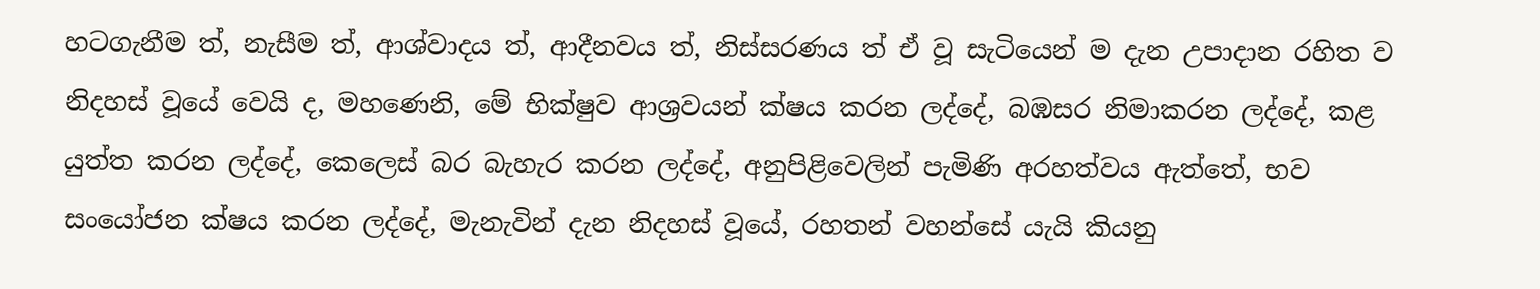හටගැනීම ත්, නැසීම ත්, ආශ්වාදය ත්, ආදීනවය ත්, නිස්සරණය ත් ඒ වූ සැටියෙන් ම දැන උපාදාන රහිත ව නිදහස් වූයේ වෙයි ද, මහණෙනි, මේ භික්ෂුව ආශ්‍රවයන් ක්ෂය කරන ලද්දේ, බඹසර නිමාකරන ලද්දේ, කළ යුත්ත කරන ලද්දේ, කෙලෙස් බර බැහැර කරන ලද්දේ, අනුපිළිවෙලින් පැමිණි අරහත්වය ඇත්තේ, භව සංයෝජන ක්ෂය කරන ලද්දේ, මැනැවින් දැන නිදහස් වූයේ, රහතන් වහන්සේ යැයි කියනු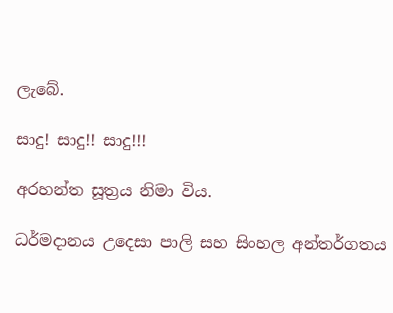ලැබේ.

සාදු! සාදු!! සාදු!!!

අරහන්ත සූත්‍රය නිමා විය.

ධර්මදානය උදෙසා පාලි සහ සිංහල අන්තර්ගතය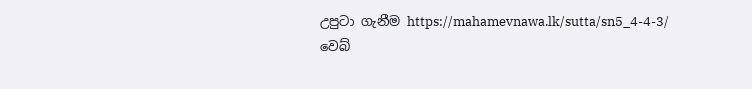උපුටා ගැනීම https://mahamevnawa.lk/sutta/sn5_4-4-3/ වෙබ්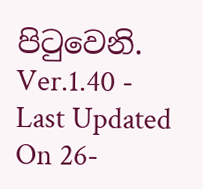පිටුවෙනි.
Ver.1.40 - Last Updated On 26-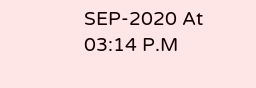SEP-2020 At 03:14 P.M